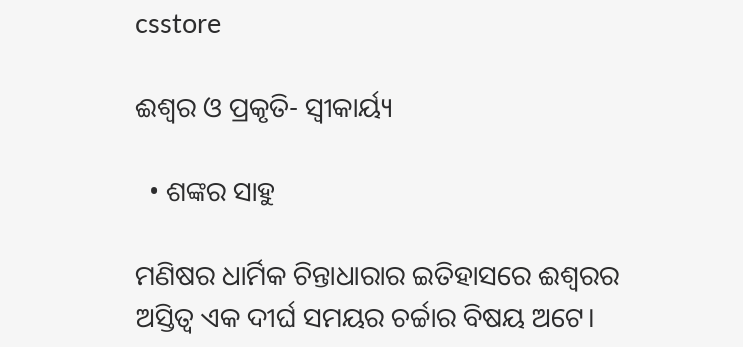csstore

ଈଶ୍ବର ଓ ପ୍ରକୃତି- ସ୍ବୀକାର୍ୟ୍ୟ

  • ଶଙ୍କର ସାହୁ

ମଣିଷର ଧାର୍ମିକ ଚିନ୍ତାଧାରାର ଇତିହାସରେ ଈଶ୍ୱରର ଅସ୍ତିତ୍ୱ ଏକ ଦୀର୍ଘ ସମୟର ଚର୍ଚ୍ଚାର ବିଷୟ ଅଟେ।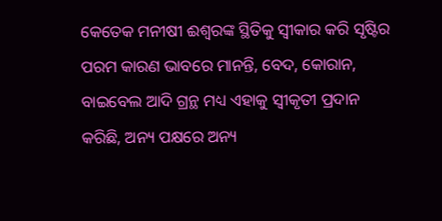କେତେକ ମନୀଷୀ ଈଶ୍ୱରଙ୍କ ସ୍ଥିତିକୁ ସ୍ୱୀକାର କରି ସୃଷ୍ଟିର ପରମ କାରଣ ଭାବରେ ମାନନ୍ତି, ବେଦ, କୋରାନ, ବାଇବେଲ ଆଦି ଗ୍ରନ୍ଥ ମଧ୍ୟ ଏହାକୁ ସ୍ବୀକୃତୀ ପ୍ରଦାନ କରିଛି, ଅନ୍ୟ ପକ୍ଷରେ ଅନ୍ୟ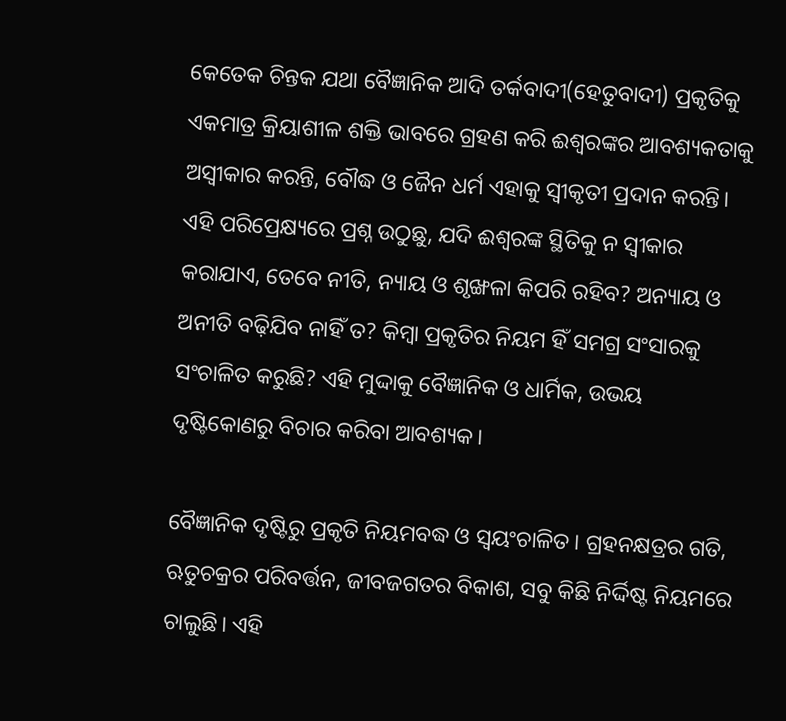କେତେକ ଚିନ୍ତକ ଯଥା ବୈଜ୍ଞାନିକ ଆଦି ତର୍କବାଦୀ(ହେତୁବାଦୀ) ପ୍ରକୃତିକୁ ଏକମାତ୍ର କ୍ରିୟାଶୀଳ ଶକ୍ତି ଭାବରେ ଗ୍ରହଣ କରି ଈଶ୍ୱରଙ୍କର ଆବଶ୍ୟକତାକୁ ଅସ୍ୱୀକାର କରନ୍ତି, ବୌଦ୍ଧ ଓ ଜୈନ ଧର୍ମ ଏହାକୁ ସ୍ବୀକୃତୀ ପ୍ରଦାନ କରନ୍ତି। ଏହି ପରିପ୍ରେକ୍ଷ୍ୟରେ ପ୍ରଶ୍ନ ଉଠୁଛୁ, ଯଦି ଈଶ୍ୱରଙ୍କ ସ୍ଥିତିକୁ ନ ସ୍ବୀକାର କରାଯାଏ, ତେବେ ନୀତି, ନ୍ୟାୟ ଓ ଶୃଙ୍ଖଳା କିପରି ରହିବ? ଅନ୍ୟାୟ ଓ ଅନୀତି ବଢ଼ିଯିବ ନାହିଁ ତ? କିମ୍ବା ପ୍ରକୃତିର ନିୟମ ହିଁ ସମଗ୍ର ସଂସାରକୁ ସଂଚାଳିତ କରୁଛି? ଏହି ମୁଦ୍ଦାକୁ ବୈଜ୍ଞାନିକ ଓ ଧାର୍ମିକ, ଉଭୟ ଦୃଷ୍ଟିକୋଣରୁ ବିଚାର କରିବା ଆବଶ୍ୟକ।

ବୈଜ୍ଞାନିକ ଦୃଷ୍ଟିରୁ ପ୍ରକୃତି ନିୟମବଦ୍ଧ ଓ ସ୍ୱୟଂଚାଳିତ। ଗ୍ରହନକ୍ଷତ୍ରର ଗତି, ଋତୁଚକ୍ରର ପରିବର୍ତ୍ତନ, ଜୀବଜଗତର ବିକାଶ, ସବୁ କିଛି ନିର୍ଦ୍ଦିଷ୍ଟ ନିୟମରେ ଚାଲୁଛି। ଏହି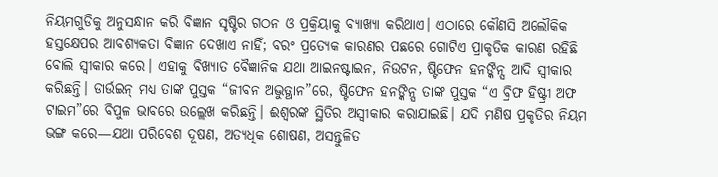ନିୟମଗୁଡିକୁ ଅନୁସନ୍ଧାନ କରି ବିଜ୍ଞାନ ସୃଷ୍ଟିର ଗଠନ ଓ ପ୍ରକ୍ରିୟାକୁ ବ୍ୟାଖ୍ୟା କରିଥାଏ। ଏଠାରେ କୌଣସି ଅଲୌକିକ ହସ୍ତକ୍ଷେପର ଆବଶ୍ୟକତା ବିଜ୍ଞାନ ଦେଖାଏ ନାହିଁ; ବରଂ ପ୍ରତ୍ୟେକ କାରଣର ପଛରେ ଗୋଟିଏ ପ୍ରାକୃତିକ କାରଣ ରହିଛି ବୋଲି ସ୍ବୀକାର କରେ। ଏହାକୁ ବିଖ୍ୟାତ ବୈଜ୍ଞାନିକ ଯଥା ଆଇନଷ୍ଟାଇନ, ନିଉଟନ, ଷ୍ଟିଫେନ ହନଙ୍କିନ୍ସ ଆଦି ସ୍ବୀକାର କରିଛନ୍ତି। ଡାର୍ଉଇନ୍ ମଧ୍ୟ ତାଙ୍କ ପୁସ୍ତକ “ଜୀବନ ଅଦ୍ଭୁତ୍ଥାନ”ରେ, ଷ୍ଟିଫେନ ହନଙ୍କିନ୍ସ ତାଙ୍କ ପୁସ୍ତକ “ଏ ବ୍ରିଫ ହିଷ୍ଟ୍ରୀ ଅଫ ଟାଇମ”ରେ ବିପୁଳ ଭାବରେ ଉଲ୍ଲେଖ କରିଛନ୍ତି। ଈଶ୍ବରଙ୍କ ସ୍ଥିତିର ଅସ୍ବୀକାର କରାଯାଇଛି। ଯଦି ମଣିଷ ପ୍ରକୃତିର ନିୟମ ଭଙ୍ଗ କରେ—ଯଥା ପରିବେଶ ଦୂଷଣ, ଅତ୍ୟଧିକ ଶୋଷଣ, ଅସନ୍ତୁଳିତ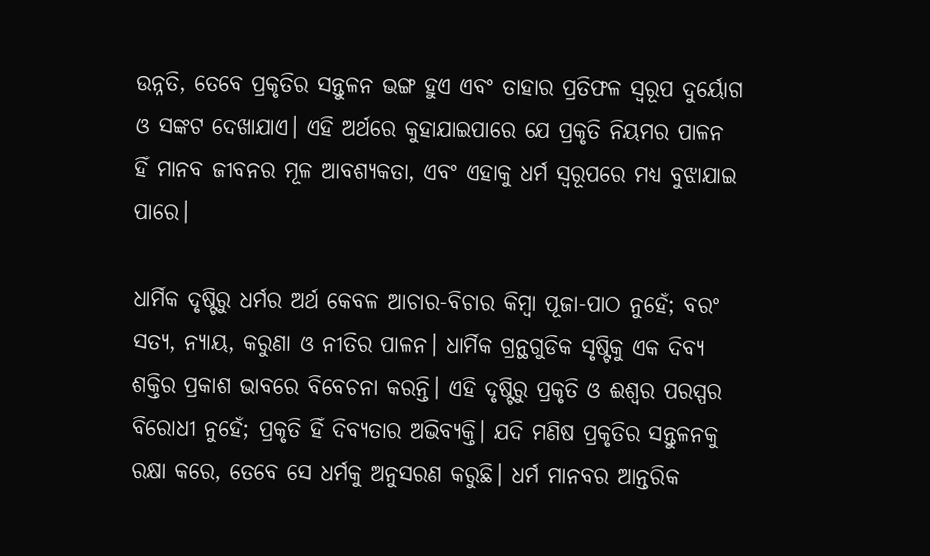ଉନ୍ନତି, ତେବେ ପ୍ରକୃତିର ସନ୍ତୁଳନ ଭଙ୍ଗ ହୁଏ ଏବଂ ତାହାର ପ୍ରତିଫଳ ସ୍ୱରୂପ ଦୁର୍ୟୋଗ ଓ ସଙ୍କଟ ଦେଖାଯାଏ। ଏହି ଅର୍ଥରେ କୁହାଯାଇପାରେ ଯେ ପ୍ରକୃତି ନିୟମର ପାଳନ ହିଁ ମାନବ ଜୀବନର ମୂଳ ଆବଶ୍ୟକତା, ଏବଂ ଏହାକୁ ଧର୍ମ ସ୍ୱରୂପରେ ମଧ୍ୟ ବୁଝାଯାଇ ପାରେ।

ଧାର୍ମିକ ଦୃଷ୍ଟିରୁ ଧର୍ମର ଅର୍ଥ କେବଳ ଆଚାର-ବିଚାର କିମ୍ବା ପୂଜା-ପାଠ ନୁହେଁ; ବରଂ ସତ୍ୟ, ନ୍ୟାୟ, କରୁଣା ଓ ନୀତିର ପାଳନ। ଧାର୍ମିକ ଗ୍ରନ୍ଥଗୁଡିକ ସୃଷ୍ଟିକୁ ଏକ ଦିବ୍ୟ ଶକ୍ତିର ପ୍ରକାଶ ଭାବରେ ବିବେଚନା କରନ୍ତି। ଏହି ଦୃଷ୍ଟିରୁ ପ୍ରକୃତି ଓ ଈଶ୍ୱର ପରସ୍ପର ବିରୋଧୀ ନୁହେଁ; ପ୍ରକୃତି ହିଁ ଦିବ୍ୟତାର ଅଭିବ୍ୟକ୍ତି। ଯଦି ମଣିଷ ପ୍ରକୃତିର ସନ୍ତୁଳନକୁ ରକ୍ଷା କରେ, ତେବେ ସେ ଧର୍ମକୁ ଅନୁସରଣ କରୁଛି। ଧର୍ମ ମାନବର ଆନ୍ତରିକ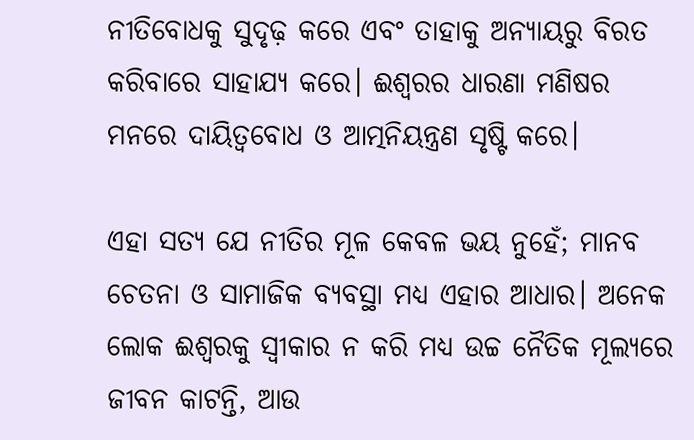ନୀତିବୋଧକୁ ସୁଦୃଢ଼ କରେ ଏବଂ ତାହାକୁ ଅନ୍ୟାୟରୁ ବିରତ କରିବାରେ ସାହାଯ୍ୟ କରେ। ଈଶ୍ୱରର ଧାରଣା ମଣିଷର ମନରେ ଦାୟିତ୍ୱବୋଧ ଓ ଆତ୍ମନିୟନ୍ତ୍ରଣ ସୃଷ୍ଟି କରେ।

ଏହା ସତ୍ୟ ଯେ ନୀତିର ମୂଳ କେବଳ ଭୟ ନୁହେଁ; ମାନବ ଚେତନା ଓ ସାମାଜିକ ବ୍ୟବସ୍ଥା ମଧ୍ୟ ଏହାର ଆଧାର। ଅନେକ ଲୋକ ଈଶ୍ୱରକୁ ସ୍ବୀକାର ନ କରି ମଧ୍ୟ ଉଚ୍ଚ ନୈତିକ ମୂଲ୍ୟରେ ଜୀବନ କାଟନ୍ତି, ଆଉ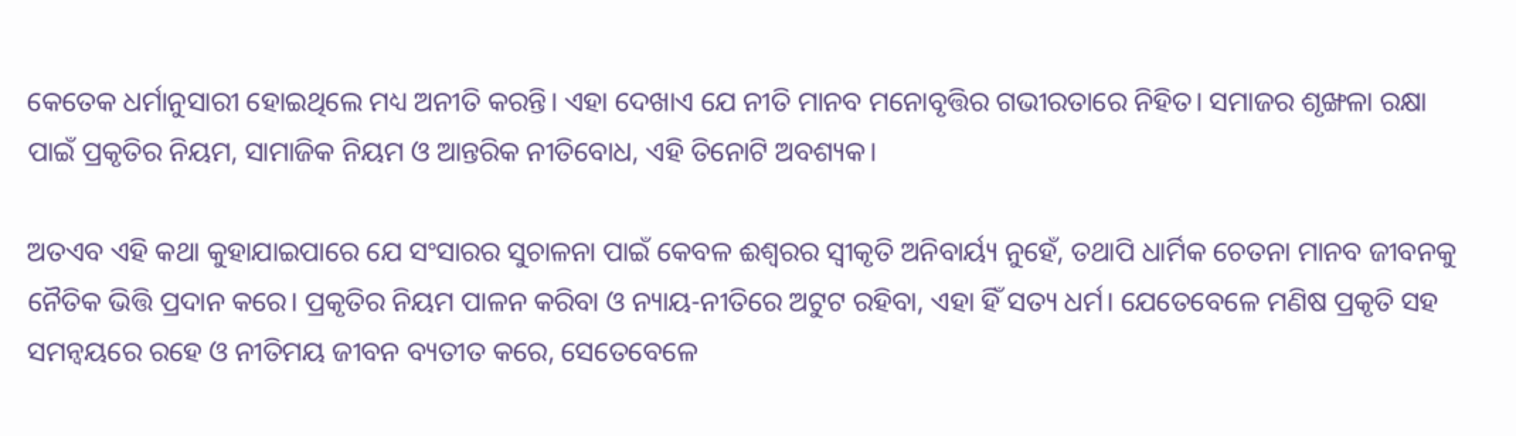କେତେକ ଧର୍ମାନୁସାରୀ ହୋଇଥିଲେ ମଧ୍ୟ ଅନୀତି କରନ୍ତି। ଏହା ଦେଖାଏ ଯେ ନୀତି ମାନବ ମନୋବୃତ୍ତିର ଗଭୀରତାରେ ନିହିତ। ସମାଜର ଶୃଙ୍ଖଳା ରକ୍ଷା ପାଇଁ ପ୍ରକୃତିର ନିୟମ, ସାମାଜିକ ନିୟମ ଓ ଆନ୍ତରିକ ନୀତିବୋଧ, ଏହି ତିନୋଟି ଅବଶ୍ୟକ।

ଅତଏବ ଏହି କଥା କୁହାଯାଇପାରେ ଯେ ସଂସାରର ସୁଚାଳନା ପାଇଁ କେବଳ ଈଶ୍ୱରର ସ୍ୱୀକୃତି ଅନିବାର୍ୟ୍ୟ ନୁହେଁ, ତଥାପି ଧାର୍ମିକ ଚେତନା ମାନବ ଜୀବନକୁ ନୈତିକ ଭିତ୍ତି ପ୍ରଦାନ କରେ। ପ୍ରକୃତିର ନିୟମ ପାଳନ କରିବା ଓ ନ୍ୟାୟ-ନୀତିରେ ଅଟୁଟ ରହିବା, ଏହା ହିଁ ସତ୍ୟ ଧର୍ମ। ଯେତେବେଳେ ମଣିଷ ପ୍ରକୃତି ସହ ସମନ୍ୱୟରେ ରହେ ଓ ନୀତିମୟ ଜୀବନ ବ୍ୟତୀତ କରେ, ସେତେବେଳେ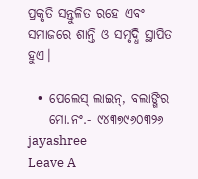ପ୍ରକୃତି ସନ୍ତୁଳିତ ରହେ ଏବଂ ସମାଜରେ ଶାନ୍ତି ଓ ସମୃଦ୍ଧି ସ୍ଥାପିତ ହୁଏ।

  • ପେଲେସ୍‌ ଲାଇନ୍‌, ବଲାଙ୍ଗିର
    ମୋ.ନଂ.- ୯୪୩୭୯୬୦୩୨୬
jayashree
Leave A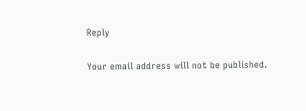Reply

Your email address will not be published.